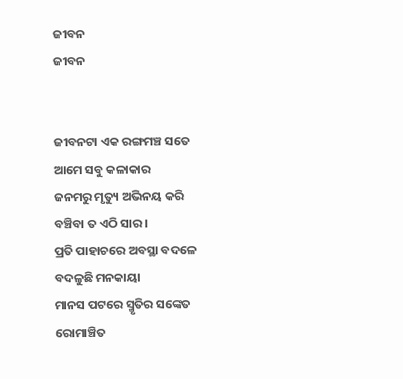ଜୀବନ
ଜୀବନ


ଜୀବନଟା ଏକ ରଙ୍ଗମଞ୍ଚ ସତେ
ଆମେ ସବୁ କଳାକାର
ଜନମରୁ ମୃତ୍ୟୁ ଅଭିନୟ କରି
ବଞ୍ଚିବା ତ ଏଠି ସାର ।
ପ୍ରତି ପାହାଚରେ ଅବସ୍ଥା ବଦଳେ
ବଦଳୁଛି ମନକାୟା
ମାନସ ପଟରେ ସ୍ମୃତିର ସଙ୍କେତ
ରୋମାଞ୍ଚିତ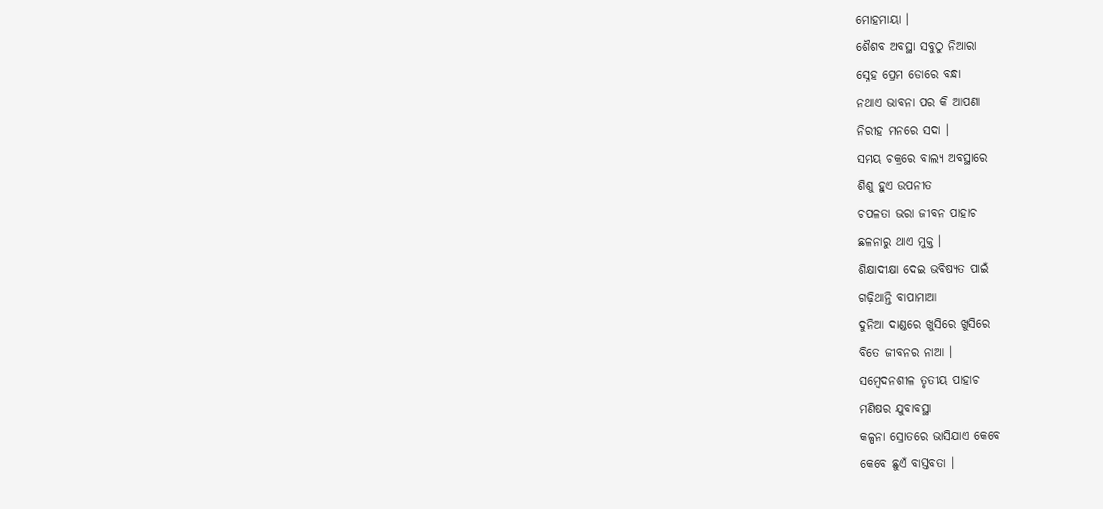ମୋହମାୟା ।
ଶୈଶବ ଅବସ୍ଥା ସବୁଠୁ ନିଆରା
ସ୍ନେହ ପ୍ରେମ ଡୋରେ ବନ୍ଧା
ନଥାଏ ଭାବନା ପର କି ଆପଣା
ନିରୀହ ମନରେ ସଦା ।
ସମୟ ଚକ୍ରରେ ବାଲ୍ୟ ଅବସ୍ଥାରେ
ଶିଶୁ ହୁଏ ଉପନୀତ
ଚପଳତା ଭରା ଜୀବନ ପାହାଚ
ଛଳନାରୁ ଥାଏ ମୁକ୍ତ ।
ଶିକ୍ଷାଦୀକ୍ଷା ଦେଇ ଭବିଷ୍ୟତ ପାଇଁ
ଗଢ଼ିଥାନ୍ତି ବାପାମାଆ
ଦୁନିଆ ଦାଣ୍ଡରେ ଖୁସିରେ ଖୁସିରେ
ବିତେ ଜୀବନର ନାଆ ।
ସମ୍ବେଦନଶୀଳ ତୃତୀୟ ପାହାଚ
ମଣିଷର ଯୁବାବସ୍ଥା
କଳ୍ପନା ସ୍ରୋତରେ ଭାସିଯାଏ କେବେ
କେବେ ଛୁଏଁ ବାସ୍ତବତା ।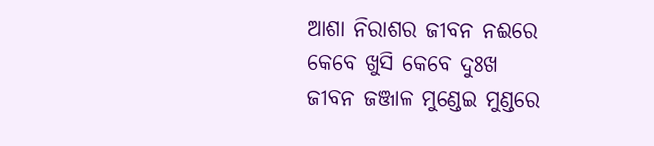ଆଶା ନିରାଶର ଜୀବନ ନଈରେ
କେବେ ଖୁସି କେବେ ଦୁଃଖ
ଜୀବନ ଜଞ୍ଜାଳ ମୁଣ୍ଡେଇ ମୁଣ୍ଡରେ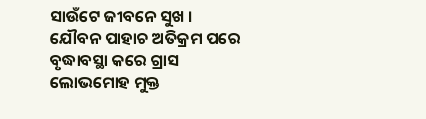ସାଉଁଟେ ଜୀବନେ ସୁଖ ।
ଯୌବନ ପାହାଚ ଅତିକ୍ରମ ପରେ
ବୃଦ୍ଧାବସ୍ଥା କରେ ଗ୍ରାସ
ଲୋଭମୋହ ମୁକ୍ତ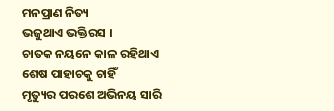ମନପ୍ରାଣ ନିତ୍ୟ
ଭଜୁଥାଏ ଭକ୍ତିରସ ।
ଚାତକ ନୟନେ କାଳ ରହିଥାଏ
ଶେଷ ପାହାଚକୁ ଚାହିଁ
ମୃତ୍ୟୁର ପରଶେ ଅଭିନୟ ସାରି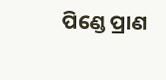ପିଣ୍ଡେ ପ୍ରାଣ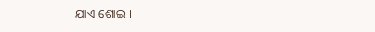ଯାଏ ଶୋଇ ।